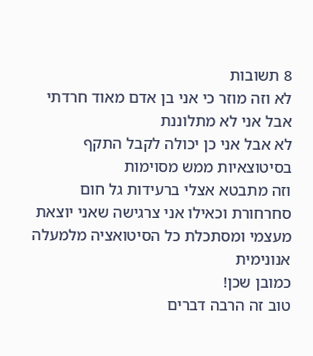8 תשובות
לא וזה מוזר כי אני בן אדם מאוד חרדתי אבל אני לא מתלוננת
לא אבל אני כן יכולה לקבל התקף בסיטוצאיות ממש מסוימות
וזה מתבטא אצלי ברעידות גל חום סחרחורת וכאילו אני צרגישה שאני יוצאת מעצמי ומסתכלת כל הסיטואציה מלמעלה
אנונימית
כמובן שכן!
טוב זה הרבה דברים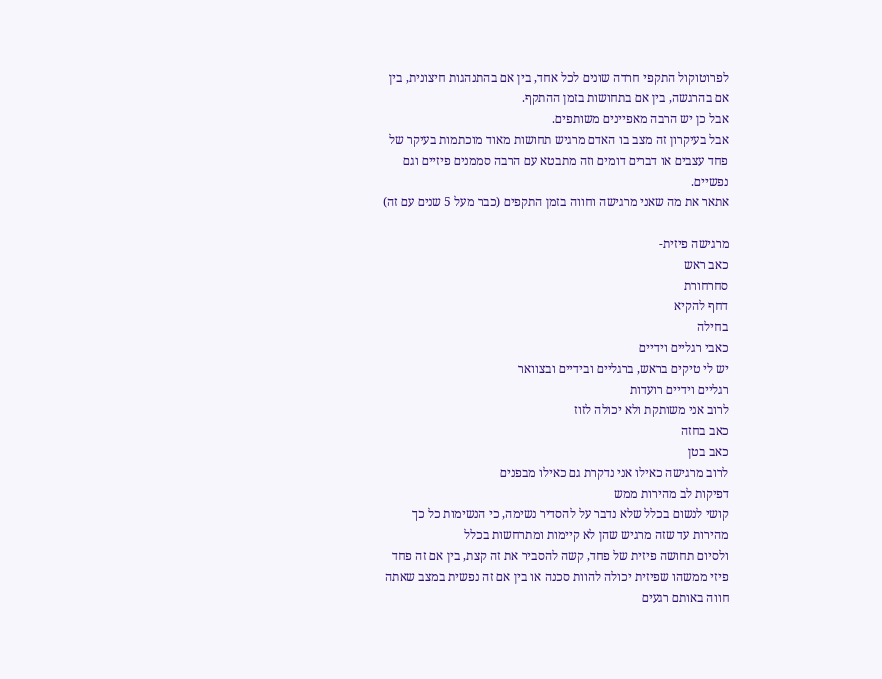לפרוטוקול התקפי חרדה שונים לכל אחד, בין אם בהתנהגות חיצונית, בין אם בהרגשה, בין אם בתחושות בזמן ההתקף.
אבל כן יש הרבה מאפיינים משותפים.
אבל בעיקרון זה מצב בו האדם מרגיש תחושות מאוד מוכתמות בעיקר של פחד עצבים או דברים דומים וזה מתבטא עם הרבה סממנים פיזיים וגם נפשיים.
אתאר את מה שאני מרגישה וחווה בזמן התקפים (כבר מעל 5 שנים עם זה)

מרגישה פיזית-
כאב ראש
סחרחורת
דחף להקיא
בחילה
כאבי רגליים וידיים
יש לי טיקים בראש, ברגליים ובידיים ובצוואר
רגליים וידיים רועדות
לרוב אני משותקת ולא יכולה לזוז
כאב בחזה
כאב בטן
לרוב מרגישה כאילו אני נדקרת גם כאילו מבפנים
דפיקות לב מהירות ממש
קושי לנשום בכלל שלא נדבר על להסדיר נשימה, כי הנשימות כל כך מהירות עד שזה מרגיש שהן לא קיימות ומתרחשות בכלל
ולסיום תחושה פיזית של פחד, קשה להסביר את זה קצת, בין אם זה פחד פיזי ממשהו שפיזית יכולה להוות סכנה או בין אם זה נפשית במצב שאתה חווה באותם רגעים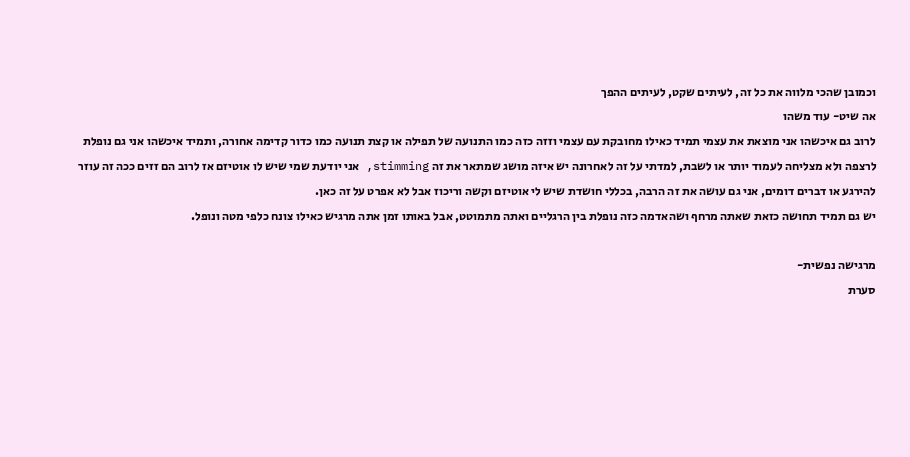וכמובן שהכי מלווה את כל זה, לעיתים שקט, לעיתים ההפך
אה שיט- עוד משהו
לרוב גם איכשהו אני מוצאת את עצמי תמיד כאילו מחובקת עם עצמי וזזה כזה כמו התנועה של תפילה או קצת תנועה כמו כדור קדימה אחורה, ותמיד איכשהו אני גם נופלת לרצפה ולא מצליחה לעמוד יותר או לשבת, למדתי על זה לאחרונה יש איזה מושג שמתאר את זה stimming, אני יודעת שמי שיש לו אוטיזם אז לרוב הם זזים ככה זה עוזר להירגע או דברים דומים, אני גם עושה את זה הרבה, בכללי חושדת שיש לי אוטיזם וקשה וריכוז אבל לא אפרט על זה כאן.
יש גם תמיד תחושה כזאת שאתה מרחף ושהאדמה כזה נופלת בין הרגליים ואתה מתמוטט, אבל באותו זמן אתה מרגיש כאילו צונח כלפי מטה ונופל.

מרגישה נפשית-
סערת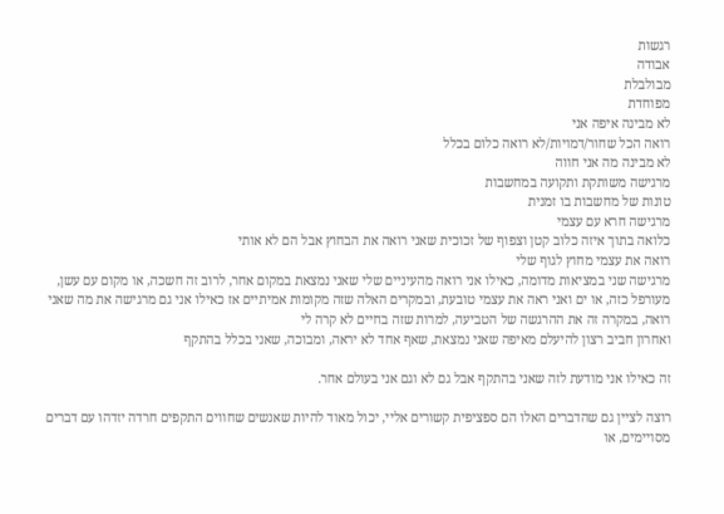רגשות
אבודה
מבולבלת
מפוחדת
לא מבינה איפה אני
רואה הכל שחור/דמויות/לא רואה כלום בכלל
לא מבינה מה אני חווה
מרגישה משותקת ותקועה במחשבות
טונות של מחשבות בו זמנית
מרגישה חרא עם עצמי
כלואה בתוך איזה כלוב קטן וצפוף של זכוכית שאני רואה את הבחוץ אבל הם לא אותי
רואה את עצמי מחוץ לגוף שלי
מרגישה שני במציאות מדומה, כאילו אני רואה מהעיניים שלי שאני נמצאת במקום אחר, לרוב זה חשכה, או מקום עם עשן, מעורפל כזה, או ים ואני ראה את עצמי טובעת, ובמקרים האלה שזה מקומות אמיתיים אז כאילו אני גם מרגישה את מה שאני רואה, במקרה זה את ההרגשה של הטביעה, למרות שזה בחיים לא קרה לי
ואחרון חביב רצון להיעלם מאיפה שאני נמצאת, שאף אחד לא יראה, ומבוכה, שאני בכלל בהתקף

זה כאילו אני מודעת לזה שאני בהתקף אבל גם לא וגם אני בעולם אחר.

רוצה לציין גם שהדברים האלו הם ספציפית קשורים אליי, יכול מאוד להיות שאנשים שחווים התקפים חרדה יזדהו עם דברים מסויימים, או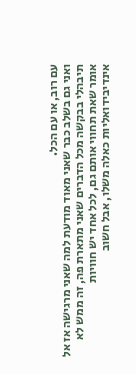עם רוב, או עם הכל.
ואני גם בשלב כבר שאני מאוד מודעת למה שאני מרגישה אז אל תיבהלי בבקשה מכל הדברים שאני מתארת פה, זה ממש לא אומר שאת תחווי אותם גם, לכל אחד יש חוויות אינדיבידואליות כאלה משלו, אבל חשוב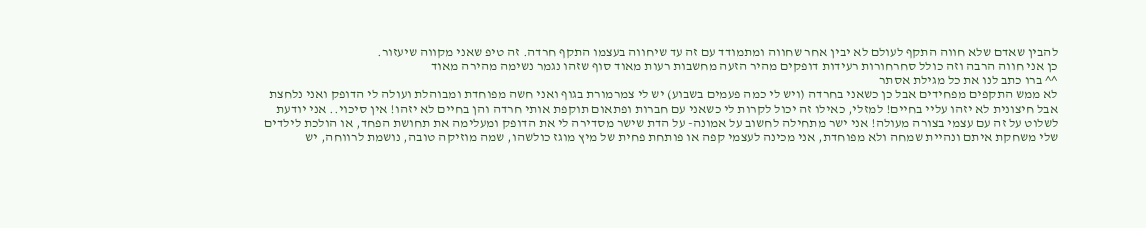להבין שאדם שלא חווה התקף לעולם לא יבין אחר שחווה ומתמודד עם זה עד שיחווה בעצמו התקף חרדה. זה טיפ שאני מקווה שיעזור.
כן אני חווה הרבה וזה כולל סחרחורות רעידות דופקים מהיר הזעה מחשבות רעות מאוד סוף שזהו נגמר נשימה מהירה מאוד
^^ ברו כתב לנו את כל מגילת אסתר
לא ממש התקפים מפחידים אבל כן כשאני בחרדה (ויש לי כמה פעמים בשבוע) יש לי צמרמורת בגוף ואני חשה מפוחדת ומבוהלת ועולה לי הדופק ואני נלחצת אבל חיצונית לא יזהו עליי בחיים! למזלי, כאילו זה יכול לקרות לי כשאני עם חברות ופתאום תוקפת אותי חרדה והן בחיים לא יזהו! אין סיכוי.. אני יודעת לשלוט על זה עם עצמי בצורה מעולה! אני ישר מתחילה לחשוב על אמונה- על הדת שישר מסדירה לי את הדופק ומעלימה את תחושת הפחד, או הולכת לילדים שלי משחקת איתם ונהיית שמחה ולא מפוחדת, אני מכינה לעצמי קפה או פותחת פחית של מיץ מוגז כולשהו, שמה מוזיקה טובה, נושמת לרווחה, יש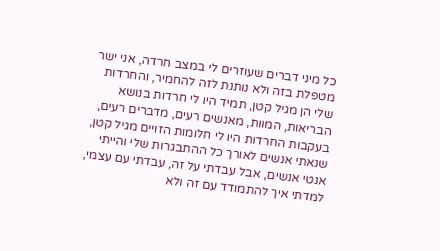כל מיני דברים שעוזרים לי במצב חרדה, אני ישר מטפלת בזה ולא נותנת לזה להחמיר, והחרדות שלי הן מגיל קטן, תמיד היו לי חרדות בנושא הבריאות, המוות, מאנשים רעים, מדברים רעים, בעקבות החרדות היו לי חלומות הזויים מגיל קטן, שנאתי אנשים לאורך כל ההתבגרות שלי והייתי אנטי אנשים, אבל עבדתי על זה, עבדתי עם עצמי, למדתי איך להתמודד עם זה ולא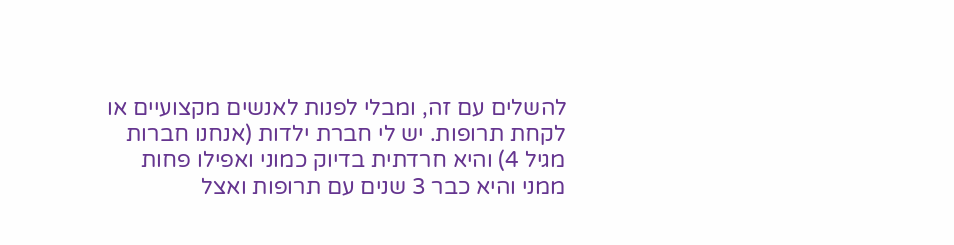להשלים עם זה, ומבלי לפנות לאנשים מקצועיים או לקחת תרופות. יש לי חברת ילדות (אנחנו חברות מגיל 4) והיא חרדתית בדיוק כמוני ואפילו פחות ממני והיא כבר 3 שנים עם תרופות ואצל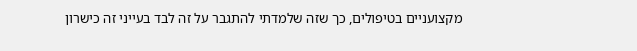מקצועניים בטיפולים, כך שזה שלמדתי להתגבר על זה לבד בעייני זה כישרון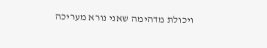ויכולת מדהימה שאני נורא מעריכה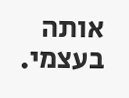אותה בעצמי.